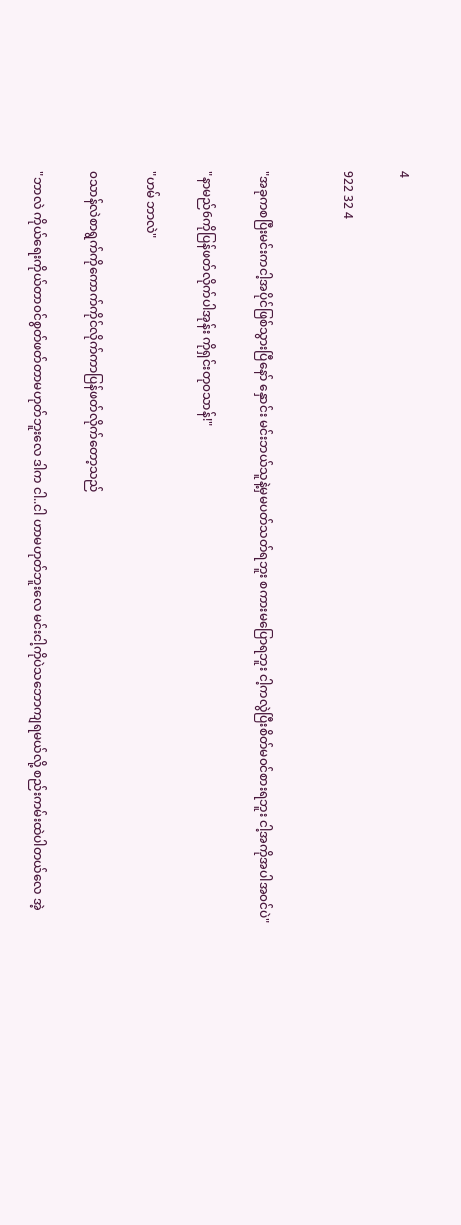4

922 32 4


"အခုကစပြီးမင်းကငါ့အပိုင်ဖြစ်သွားပြီနော် နှောင်း မင်းဘယ်သူနဲ့မှမပတ်သတ်ရဘူး စကားမပြောရဘူး ငါ့ကလွဲပြီးစိတ်မ၀င်စားရဘူး ငါ့အကိုအပါအ၀င်ပဲ"

"နာမည်6ကိုပြန်ဖတ်လိုက်ပါအုန်း ကိုရှင်းတု၀သာန်!"

"ဟမ် ဘာလဲ"

၀သာန်လဲစာရွက်ကိုကောက်ကိုင်လိုက်ကာပြန်ဖတ်လိုက်တော့သည်

"ဘာလဲ ကိုယ်ရေးကိုယ်တာ၀င်စွတ်ဖတ်တာမဟုတ်ဘူးလေ ဒါက ငါ..ငါ ဟာမဟုတ်ဘူးလေ မင်းငါ့ကိုပဲသဘောကျရမယ်လို့ စည်းကမ်းထဲပါတယ်လေ အဲ့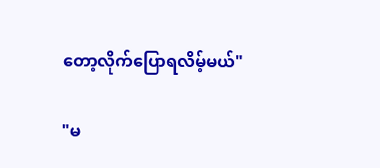တော့လိုက်ပြောရလိမ့်မယ်"

"မ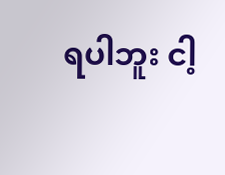ရပါဘူး ငါ့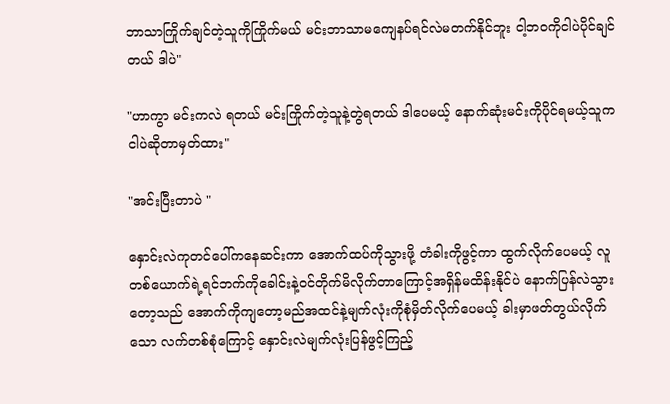ဘာသာကြိုက်ချင်တဲ့သူကိုကြိုက်မယ် မင်းဘာသာမကျေနပ်ရင်လဲမတက်နိုင်ဘူး ငါ့ဘ၀ကိုငါပဲပိုင်ချင်တယ် ဒါပဲ"

"ဟာကွာ ‌မင်းကလဲ ရတယ် မင်းကြိုက်တဲ့သူနဲ့တွဲရတယ် ဒါပေမယ့် နောက်ဆုံးမင်းကိုပိုင်ရမယ့်သူက ငါပဲဆိုတာမှတ်ထား"

"အင်းပြီးတာပဲ "

နှောင်းလဲကုတင်ပေါ်ကနေဆင်းကာ အောက်ထပ်ကိုသွားဖို့ တံခါးကိုဖွင့်ကာ ထွက်လိုက်ပေမယ့် လူတစ်ယောက်ရဲ့ရင်ဘက်ကိုခေါင်းနဲ့၀င်တိုက်မိလိုက်တာကြောင့်အရှိန်မထိန်းနိုင်ပဲ နောက်ပြန်လဲသွားတော့သည် အောက်ကိုကျတော့မည်အထင်နဲ့မျက်လုံးကိုစုံမှိတ်လိုက်ပေမယ့် ခါးမှာဖတ်တွယ်လိုက်သော လက်တစ်စုံကြောင့် နှောင်းလဲမျက်လုံးပြန်ဖွင့်ကြည့်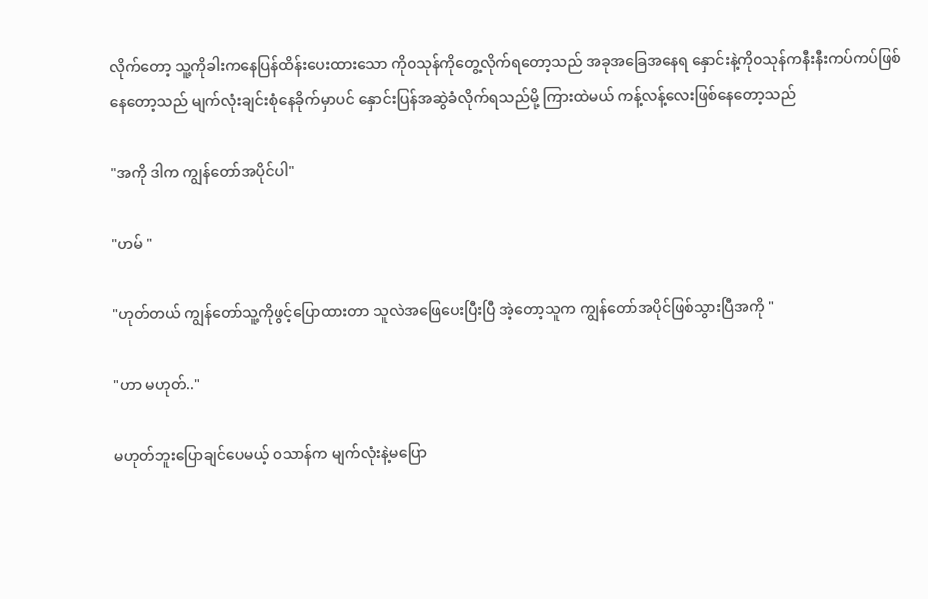လိုက်တော့ သူ့ကိုခါးကနေပြန်ထိန်းပေးထားသော ကို၀သုန်ကိုတွေ့လိုက်ရတော့သည် အခုအခြေအနေရ နှောင်းနဲ့ကို၀သုန်ကနီးနီးကပ်ကပ်ဖြစ်နေတော့သည် မျက်လုံးချင်းစုံနေခိုက်မှာပင် နှောင်းပြန်အဆွဲခံလိုက်ရသည်မို့ ကြားထဲမယ် ကန့်လန့်လေးဖြစ်နေတော့သည်

"အကို ဒါက ကျွန်တော်အပိုင်ပါ"

"ဟမ် "

"ဟုတ်တယ် ကျွန်တော်သူ့ကိုဖွင့်ပြောထားတာ သူလဲအဖြေပေးပြီးပြီ အဲ့တော့သူက ကျွန်တော်အပိုင်ဖြစ်သွားပြီအကို "

"ဟာ မဟုတ်.."

မဟုတ်ဘူးပြောချင်ပေမယ့် ၀သာန်က မျက်လုံးနဲ့မပြော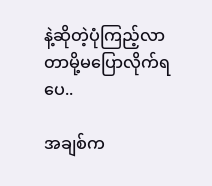နဲ့ဆိုတဲ့ပုံကြည့်လာတာမို့မပြောလိုက်ရပေ..

အချစ်က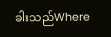ခါးသည်Where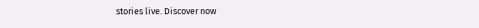stories live. Discover now